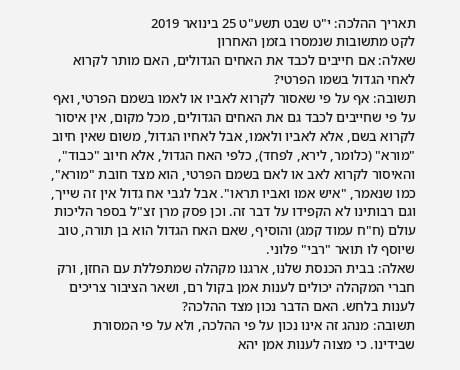תאריך ההלכה: י"ט שבט תשע"ט 25 בינואר 2019
לקט מתשובות שנמסרו בזמן האחרון
שאלה: אם חייבים לכבד את האחים הגדולים, האם מותר לקרוא לאחי הגדול בשמו הפרטי?
תשובה: אף על פי שאסור לקרוא לאביו או לאמו בשמם הפרטי, ואף על פי שחייבים לכבד גם את האחים הגדולים, מכל מקום, אין איסור לקרוא בשם, אלא לאביו ולאמו, אבל לאחיו הגדול, משום שאין חיוב "מורא" (כלומר, לירא, לפחד), כלפי האח הגדול, אלא חיוב "כבוד", והאיסור לקרוא לאב או לאם בשמם הפרטי, הוא מצד חובת "מורא", כמו שנאמר, "איש אמו ואביו תראו". אבל לגבי אח גדול אין זה שייך, וגם רבותינו לא הקפידו על דבר זה. וכן פסק מרן זצ"ל בספר הליכות עולם (ח"ח עמוד קמג) והוסיף, שאם האח הגדול הוא בן תורה, טוב שיוסף לו תואר "רבי" פלוני.
שאלה: בבית הכנסת שלנו, ארגנו מקהלה שמתפללת עם החזן, ורק חברי המקהלה יכולים לענות אמן בקול רם, ושאר הציבור צריכים לענות בלחש. האם הדבר נכון מצד ההלכה?
תשובה: מנהג זה אינו נכון על פי ההלכה, ולא על פי המסורת שבידינו. כי מצוה לענות אמן יהא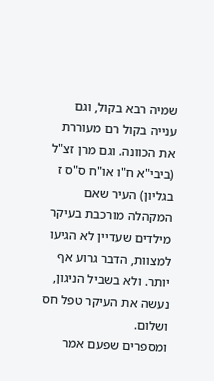שמיה רבא בקול, וגם ענייה בקול רם מעוררת את הכוונה. וגם מרן זצ"ל (ביבי"א ח"ו או"ח ס"ס ז בגליון) העיר שאם המקהלה מורכבת בעיקר מילדים שעדיין לא הגיעו למצוות, הדבר גרוע אף יותר. ולא בשביל הניגון, נעשה את העיקר טפל חס ושלום.
ומספרים שפעם אמר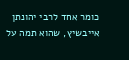כומר אחד לרבי יהונתן אייבשיץ, שהוא תמה על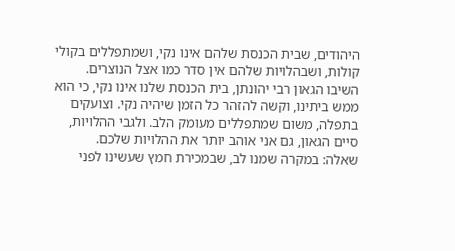היהודים, שבית הכנסת שלהם אינו נקי, ושמתפללים בקולי קולות, ושבהלויות שלהם אין סדר כמו אצל הנוצרים. השיבו הגאון רבי יהונתן, בית הכנסת שלנו אינו נקי, כי הוא ממש ביתינו, וקשה להזהר כל הזמן שיהיה נקי. וצועקים בתפלה, משום שמתפללים מעומק הלב. ולגבי ההלויות, סיים הגאון, גם אני אוהב יותר את ההלויות שלכם.
שאלה: במקרה שמנו לב, שבמכירת חמץ שעשינו לפני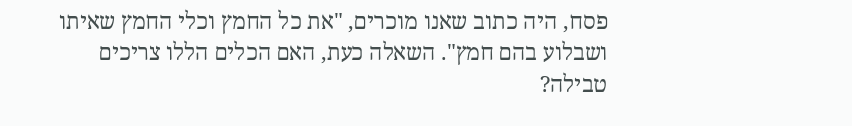פסח, היה כתוב שאנו מוכרים, "את כל החמץ וכלי החמץ שאיתו ושבלוע בהם חמץ". השאלה כעת, האם הכלים הללו צריכים טבילה?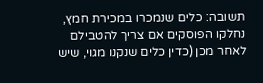תשובה: כלים שנמכרו במכירת חמץ, נחלקו הפוסקים אם צריך להטבילם לאחר מכן (כדין כלים שנקנו מגוי, שיש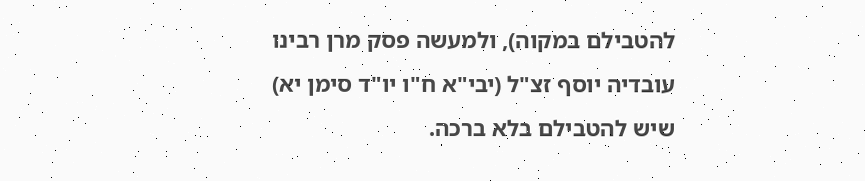להטבילם במקוה), ולמעשה פסק מרן רבינו עובדיה יוסף זצ"ל (יבי"א ח"ו יו"ד סימן יא) שיש להטבילם בלא ברכה.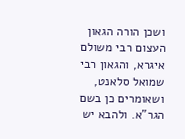ושכן הורה הגאון העצום רבי משולם איגרא, והגאון רבי שמואל סלאנט, ושאומרים כן בשם הגר"א. ולהבא יש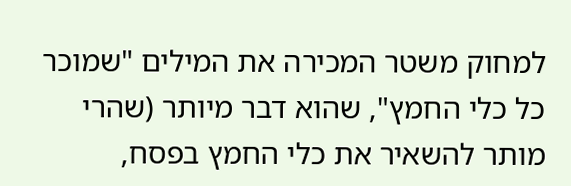למחוק משטר המכירה את המילים "שמוכר כל כלי החמץ", שהוא דבר מיותר (שהרי מותר להשאיר את כלי החמץ בפסח,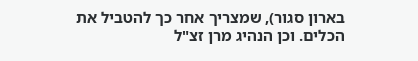בארון סגור), שמצריך אחר כך להטביל את הכלים. וכן הנהיג מרן זצ"ל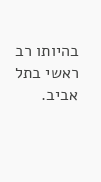בהיותו רב ראשי בתל אביב.